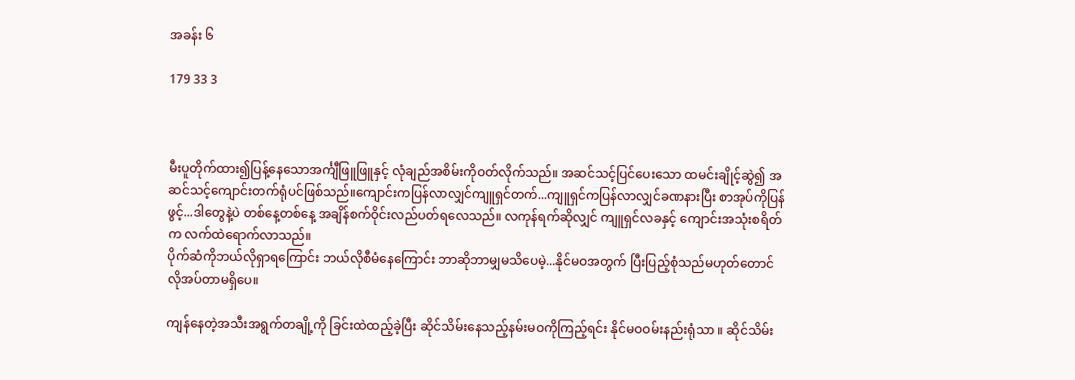အခန်း ၆

179 33 3



မီးပူတိုက်ထား၍ပြန့်နေသောအင်္ကျီဖြူဖြူနှင့် လုံချည်အစိမ်းကိုဝတ်လိုက်သည်။ အဆင်သင့်ပြင်ပေးသော ထမင်းချိုင့်ဆွဲ၍ အဆင်သင့်ကျောင်းတက်ရုံပင်ဖြစ်သည်။ကျောင်းကပြန်လာလျှင်ကျူရှင်တက်...ကျူရှင်ကပြန်လာလျှင်ခဏနားပြီး စာအုပ်ကိုပြန်ဖွင့်...ဒါတွေနဲ့ပဲ တစ်နေ့တစ်နေ့ အချိန်စက်ဝိုင်းလည်ပတ်ရလေသည်။ လကုန်ရက်ဆိုလျှင် ကျူရှင်လခနှင့် ကျောင်းအသုံးစရိတ်က လက်ထဲရောက်လာသည်။
ပိုက်ဆံကိုဘယ်လိုရှာရကြောင်း ဘယ်လိုစီမံနေကြောင်း ဘာဆိုဘာမျှမသိပေမဲ့...နိုင်မဝအတွက် ပြီးပြည့်စုံသည်မဟုတ်တောင် လိုအပ်တာမရှိပေ။

ကျန်နေတဲ့အသီးအရွက်တချို့ကို ခြင်းထဲထည့်ခဲ့ပြီး ဆိုင်သိမ်းနေသည့်နမ်းမဝကိုကြည့်ရင်း နိုင်မဝဝမ်းနည်းရုံသာ ။ ဆိုင်သိမ်း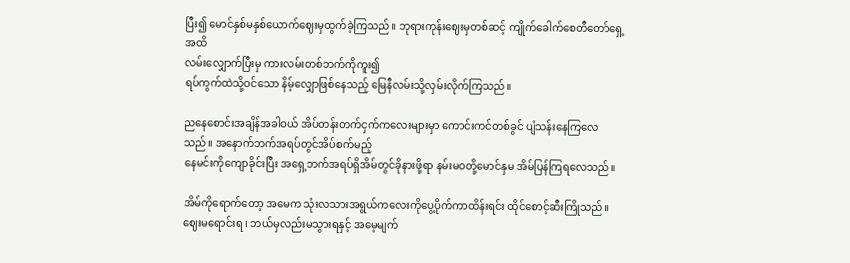ပြီး၍ မောင်နှစ်မနှစ်ယောက်ဈေးမှထွက်ခဲ့ကြသည်။ ဘုရားကုန်းဈေးမှတစ်ဆင့် ကျိုက်ခေါက်စေတီတော်ရှေ့အထိ
လမ်းလျှောက်ပြီးမှ ကားလမ်းတစ်ဘက်ကိုကူး၍
ရပ်ကွက်ထဲသို့ဝင်သော နိမ့်လျှောဖြစ်နေသည့် မြေနီလမ်းသို့လှမ်းလိုက်ကြသည်။

ညနေစောင်းအချိန်အခါဝယ် အိပ်တန်းတက်ငှက်ကလေးများမှာ ကောင်းကင်တစ်ခွင် ပျံသန်းနေကြလေသည်။ အနောက်ဘက်အရပ်တွင်အိပ်စက်မည့်
နေမင်းကိုကျောခိုင်းပြီး အရှေ့ဘက်အရပ်ရှိအိမ်တွင်ခိုနားဖို့ရာ နမ်းမဝတို့မောင်နှမ အိမ်ပြန်ကြရလေသည်။

အိမ်ကိုရောက်တော့ အမေက သုံးလသားအရွယ်ကလေးကိုပွေ့ပိုက်ကာထိန်းရင်း ထိုင်စောင့်ဆီးကြိုသည်။ ဈေးမရောင်းရ ၊ ဘယ်မှလည်းမသွားရနှင့် အမေ့မျက်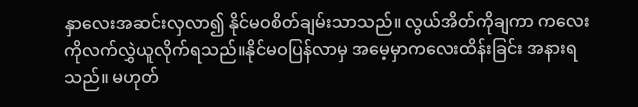နှာလေးအဆင်းလှလာ၍ နိုင်မဝစိတ်ချမ်းသာသည်။ လွယ်အိတ်ကိုချကာ ကလေးကိုလက်လွှဲယူလိုက်ရသည်။နိုင်မဝပြန်လာမှ အမေ့မှာကလေးထိန်းခြင်း အနားရသည်။ မဟုတ်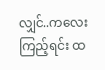လျှင်..ကလေးကြည့်ရင်း ထ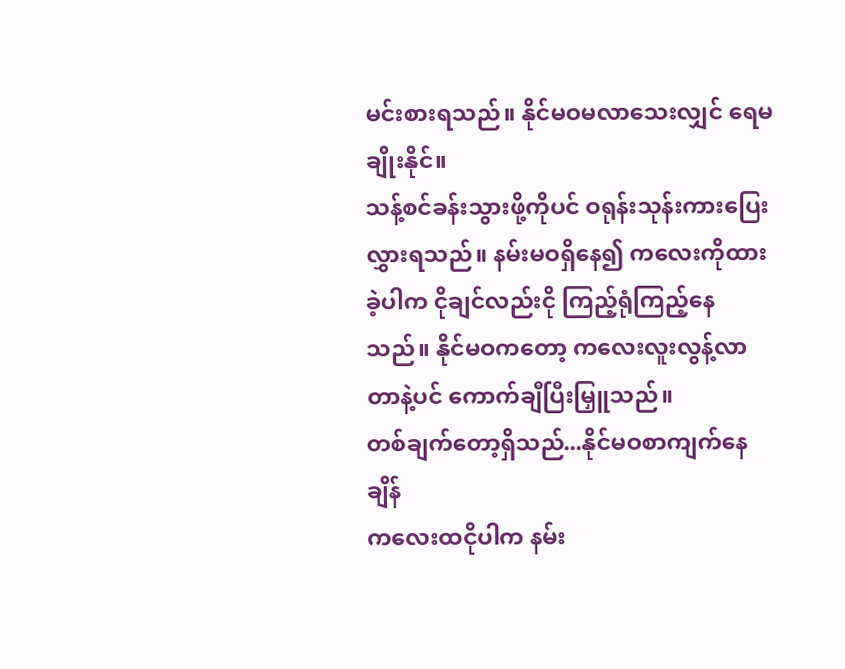မင်းစားရသည်။ နိုင်မဝမလာသေးလျှင် ရေမချိုးနိုင်။
သန့်စင်ခန်းသွားဖို့ကိုပင် ဝရုန်းသုန်းကားပြေးလွှားရသည်။ နမ်းမဝရှိနေ၍ ကလေးကိုထားခဲ့ပါက ငိုချင်လည်းငို ကြည့်ရုံကြည့်နေသည်။ နိုင်မဝကတော့ ကလေးလူးလွန့်လာတာနဲ့ပင် ကောက်ချီပြီးမြှူသည်။
တစ်ချက်တော့ရှိသည်...နိုင်မဝစာကျက်နေချိန်
ကလေးထငိုပါက နမ်း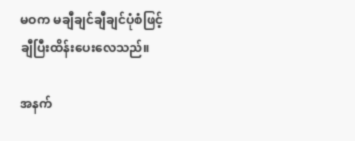မဝက မချီချင်ချီချင်ပုံစံဖြင့်
ချီပြီးထိန်းပေးလေသည်။

အနက်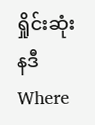ရှိုင်းဆုံး နဒီWhere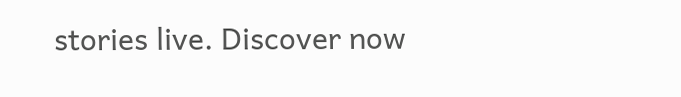stories live. Discover now